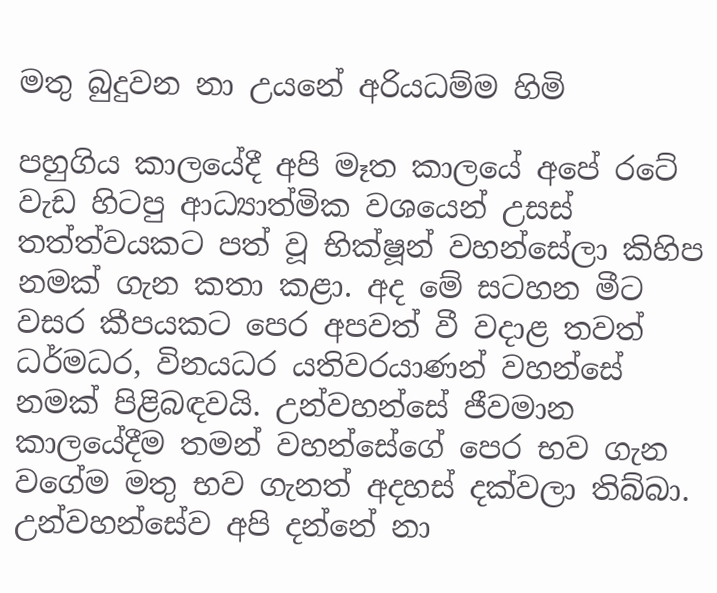මතු බුදුවන නා උයනේ අරියධම්ම හිමි

පහුගිය කාලයේදී අපි මෑත කාලයේ අපේ රටේ වැඩ හිටපු ආධ්‍යාත්මික වශයෙන් උසස් තත්ත්වයකට පත් වූ භික්ෂූන් වහන්සේලා කිහිප නමක් ගැන කතා කළා. අද මේ සටහන මීට වසර කීපයකට පෙර අපවත් වී වදාළ තවත් ධර්මධර, විනයධර යතිවරයාණන් වහන්සේ නමක් පිළිබඳවයි. උන්වහන්සේ ජීවමාන කාලයේදීම තමන් වහන්සේගේ පෙර භව ගැන වගේම මතු භව ගැනත් අදහස් දක්වලා තිබ්බා. උන්වහන්සේව අපි දන්නේ නා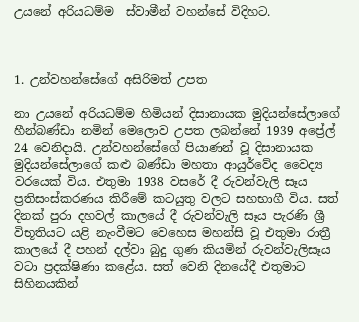උයනේ අරියධම්ම  ස්වාමීන් වහන්සේ විදිහට.



1. උන්වහන්සේගේ අසිරිමත් උපත

නා උයනේ අරියධම්ම හිමියන් දිසානායක මුදියන්සේලාගේ හීන්බණ්ඩා නමින් මෙලොව උපත ලබන්නේ 1939 අප්‍රේල් 24 වෙනිදායි. උන්වහන්සේගේ පියාණන් වූ දිසානායක මුදියන්සේලාගේ කළු බණ්ඩා මහතා ආයුර්වේද වෛද්‍ය වරයෙක් විය. එතුමා 1938 වසරේ දී රුවන්වැලි සෑය ප්‍රතිසංස්කරණය කිරීමේ කටයුතු වලට සහභාගී විය. සත් දිනක් පුරා දහවල් කාලයේ දී රුවන්වැලි සෑය පැරණි ශ්‍රී විභූතියට යළි නැංවීමට වෙහෙස මහන්සි වූ එතුමා රාත්‍රී කාලයේ දී පහන් දල්වා බුදු ගුණ කියමින් රුවන්වැලිසෑය වටා ප්‍රදක්ෂිණා කළේය. සත් වෙනි දිනයේදී එතුමාට සිහිනයකින්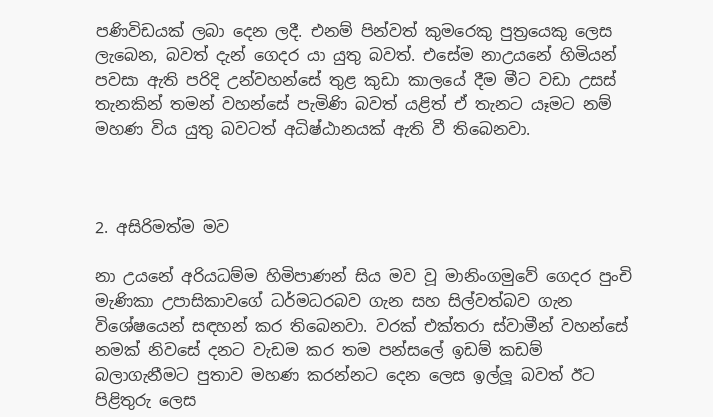පණිවිඩයක් ලබා දෙන ලදී. එනම් පින්වත් කුමරෙකු පුත්‍රයෙකු ලෙස ලැබෙන, බවත් දැන් ගෙදර යා යුතු බවත්. එසේම නාඋයනේ හිමියන් පවසා ඇති පරිදි උන්වහන්සේ තුළ කුඩා කාලයේ දීම මීට වඩා උසස් තැනකින් තමන් වහන්සේ පැමිණි බවත් යළිත් ඒ තැනට යෑමට නම් මහණ විය යුතු බවටත් අධිෂ්ඨානයක් ඇති වී තිබෙනවා.



2. අසිරිමත්ම මව

නා උයනේ අරියධම්ම හිමිපාණන් සිය මව වූ මානිංගමුවේ ගෙදර පුංචි මැණිකා උපාසිකාවගේ ධර්මධරබව ගැන සහ සිල්වත්බව ගැන විශේෂයෙන් සඳහන් කර තිබෙනවා. වරක් එක්තරා ස්වාමීන් වහන්සේ නමක් නිවසේ දනට වැඩම කර තම පන්සලේ ඉඩම් කඩම් බලාගැනීමට පුතාව මහණ කරන්නට දෙන ලෙස ඉල්ලූ බවත් ඊට පිළිතුරු ලෙස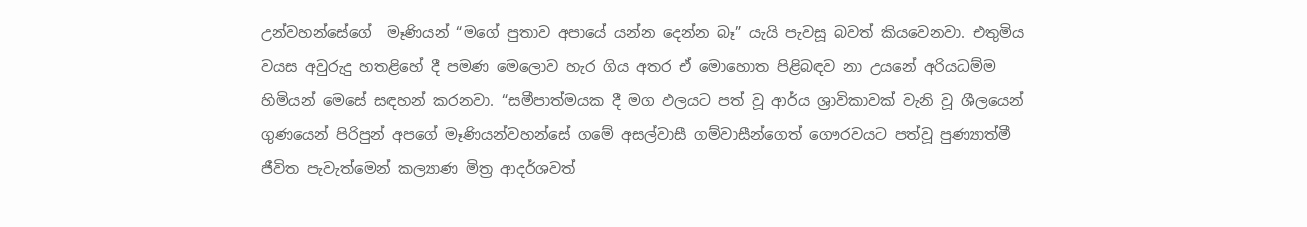උන්වහන්සේගේ  මෑණියන් “මගේ පුතාව අපායේ යන්න දෙන්න බෑ” යැයි පැවසූ බවත් කියවෙනවා. එතුමිය වයස අවුරුදු හතළිහේ දී පමණ මෙලොව හැර ගිය අතර ඒ මොහොත පිළිබඳව නා උයනේ අරියධම්ම හිමියන් මෙසේ සඳහන් කරනවා. “සමීපාත්මයක දී මග ඵලයට පත් වූ ආර්ය ශ්‍රාවිකාවක් වැනි වූ ශීලයෙන් ගුණයෙන් පිරිපුන් අපගේ මෑණියන්වහන්සේ ගමේ අසල්වාසී ගම්වාසීන්ගෙත් ගෞරවයට පත්වූ පුණ්‍යාත්මී ජීවිත පැවැත්මෙන් කල්‍යාණ මිත්‍ර ආදර්ශවත්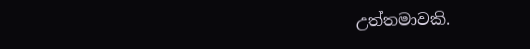උත්තමාවකි.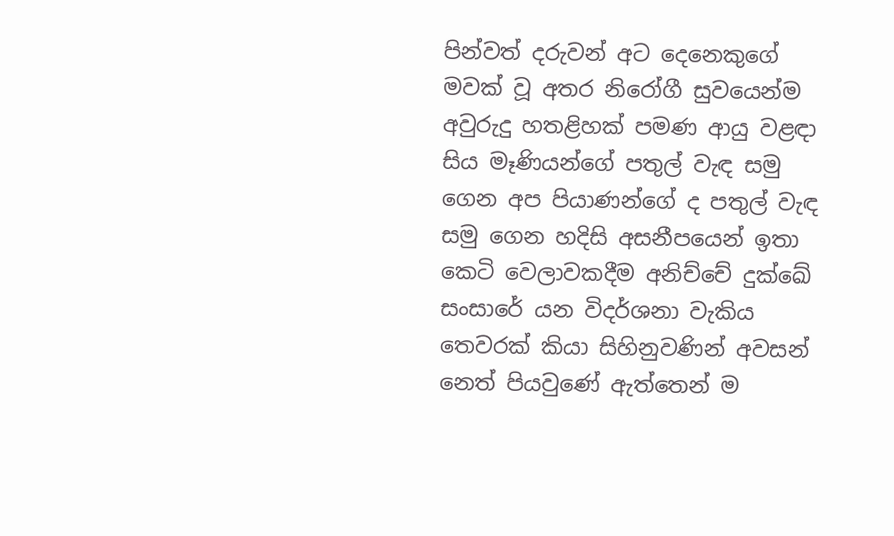පින්වත් දරුවන් අට දෙනෙකුගේ මවක් වූ අතර නිරෝගී සුවයෙන්ම අවුරුදු හතළිහක් පමණ ආයු වළඳා සිය මෑණියන්ගේ පතුල් වැඳ සමු ගෙන අප පියාණන්ගේ ද පතුල් වැඳ සමු ගෙන හදිසි අසනීපයෙන් ඉතා කෙටි වෙලාවකදීම අනිච්චේ දුක්ඛේ සංසාරේ යන විදර්ශනා වැකිය තෙවරක් කියා සිහිනුවණින් අවසන් නෙත් පියවුණේ ඇත්තෙන් ම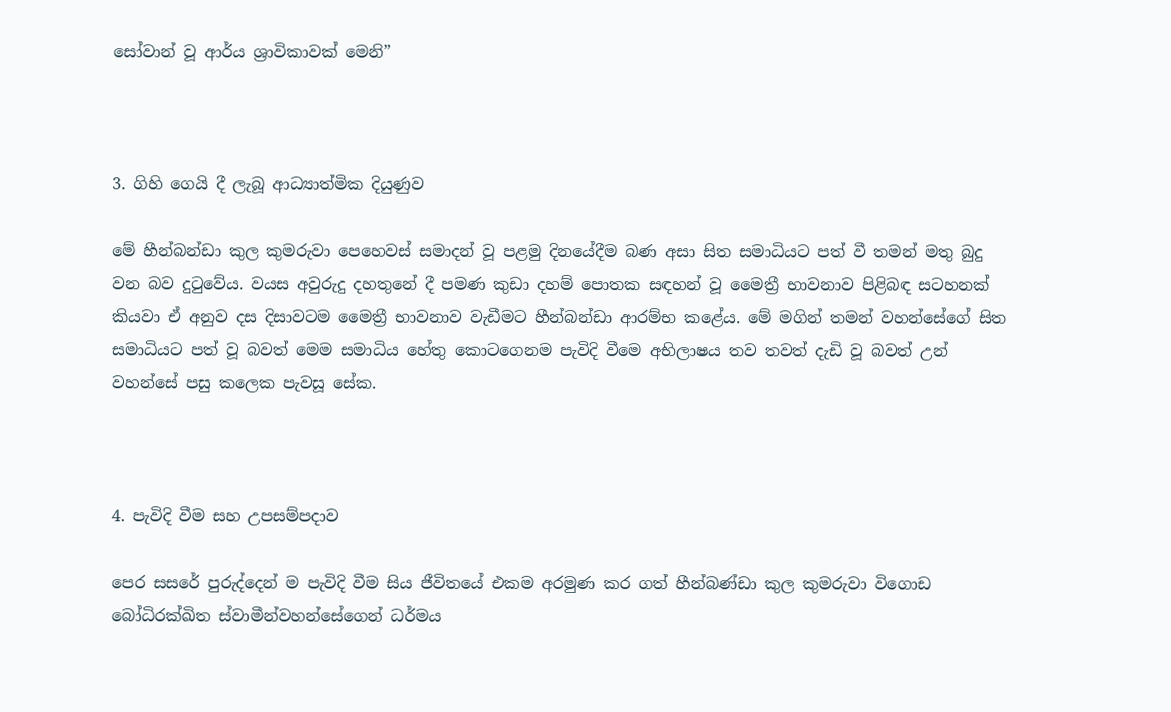සෝවාන් වූ ආර්ය ශ්‍රාවිකාවක් මෙනි”



3. ගිහි ගෙයි දී ලැබූ ආධ්‍යාත්මික දියුණුව

මේ හීන්බන්ඩා කුල කුමරුවා පෙහෙවස් සමාදන් වූ පළමු දිනයේදීම බණ අසා සිත සමාධියට පත් වී තමන් මතු බුදු වන බව දුටුවේය. වයස අවුරුදු දහතුනේ දී පමණ කුඩා දහම් පොතක සඳහන් වූ මෛත්‍රී භාවනාව පිළිබඳ සටහනක් කියවා ඒ අනුව දස දිසාවටම මෛත්‍රී භාවනාව වැඩීමට හීන්බන්ඩා ආරම්භ කළේය. මේ මගින් තමන් වහන්සේගේ සිත සමාධියට පත් වූ බවත් මෙම සමාධිය හේතු කොටගෙනම පැවිදි වීමෙ අභිලාෂය තව තවත් දැඩි වූ බවත් උන් වහන්සේ පසු කලෙක පැවසූ සේක.



4. පැවිදි වීම සහ උපසම්පදාව

පෙර සසරේ පුරුද්දෙන් ම පැවිදි වීම සිය ජීවිතයේ එකම අරමුණ කර ගත් හීන්බණ්ඩා කුල කුමරුවා විගොඩ බෝධිරක්ඛිත ස්වාමීන්වහන්සේගෙන් ධර්මය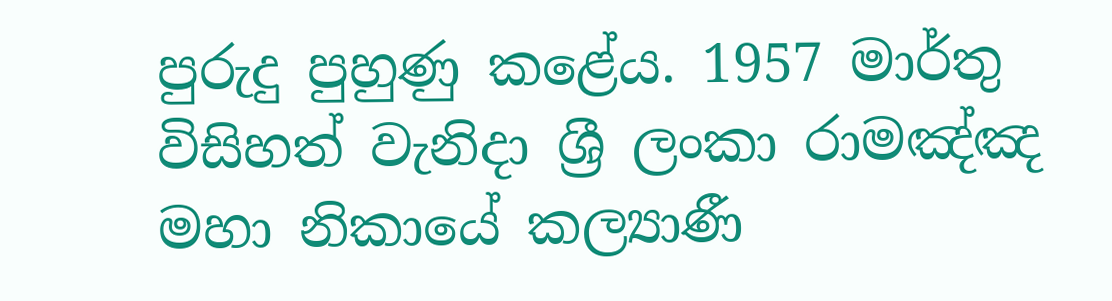පුරුදු පුහුණු කළේය. 1957 මාර්තු විසිහත් වැනිදා ශ්‍රී ලංකා රාමඤ්ඤ මහා නිකායේ කල්‍යාණී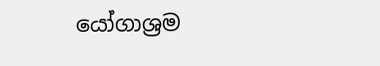යෝගාශ්‍රම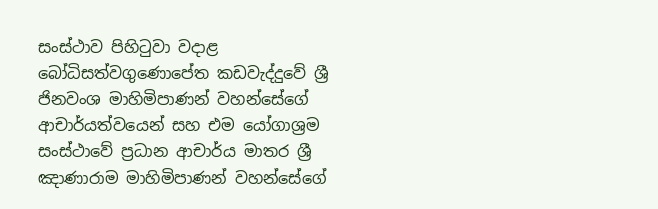සංස්ථාව පිහිටුවා වදාළ බෝධිසත්වගුණොපේත කඩවැද්දුවේ ශ්‍රී ජිනවංශ මාහිමිපාණන් වහන්සේගේ ආචාර්යත්වයෙන් සහ එම යෝගාශ්‍රම සංස්ථාවේ ප්‍රධාන ආචාර්ය මාතර ශ්‍රී ඤාණාරාම මාහිමිපාණන් වහන්සේගේ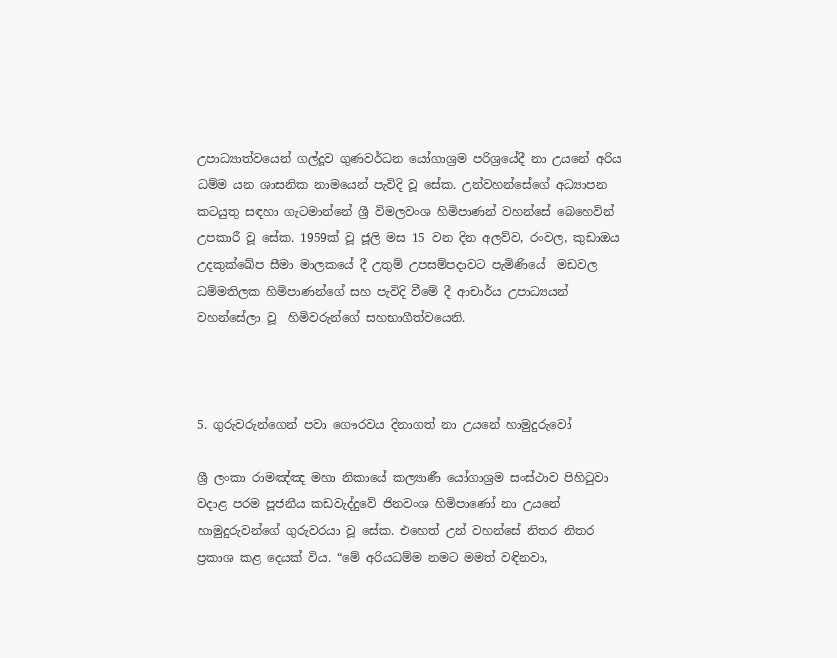උපාධ්‍යාත්වයෙන් ගල්දූව ගුණවර්ධන යෝගාශ්‍රම පරිශ්‍රයේදී නා උයනේ අරිය ධම්ම යන ශාසනික නාමයෙන් පැවිදි වූ සේක. උන්වහන්සේගේ අධ්‍යාපන කටයුතු සඳහා ගැටමාන්නේ ශ්‍රී විමලවංශ හිමිපාණන් වහන්සේ බෙහෙවින් උපකාරී වූ සේක. 1959ක් වූ ජූලි මස 15 වන දින අලව්ව, රංවල, කුඩාඔය උදකුක්ඛේප සීමා මාලකයේ දී උතුම් උපසම්පදාවට පැමිණියේ  මඩවල ධම්මතිලක හිමිපාණන්ගේ සහ පැවිදි වීමේ දී ආචාර්ය උපාධ්‍යයන් වහන්සේලා වූ  හිමිවරුන්ගේ සහභාගීත්වයෙනි.



5. ගුරුවරුන්ගෙන් පවා ගෞරවය දිනාගත් නා උයනේ හාමුදුරුවෝ

ශ්‍රී ලංකා රාමඤ්ඤ මහා නිකායේ කල්‍යාණී යෝගාශ්‍රම සංස්ථාව පිහිටුවා වදාළ පරම පූජනීය කඩවැද්දුවේ ජිනවංශ හිමිපාණෝ නා උයනේ හාමුදුරුවන්ගේ ගුරුවරයා වූ සේක. එහෙත් උන් වහන්සේ නිතර නිතර ප්‍රකාශ කළ දෙයක් විය. “මේ අරියධම්ම නමට මමත් වඳිනවා,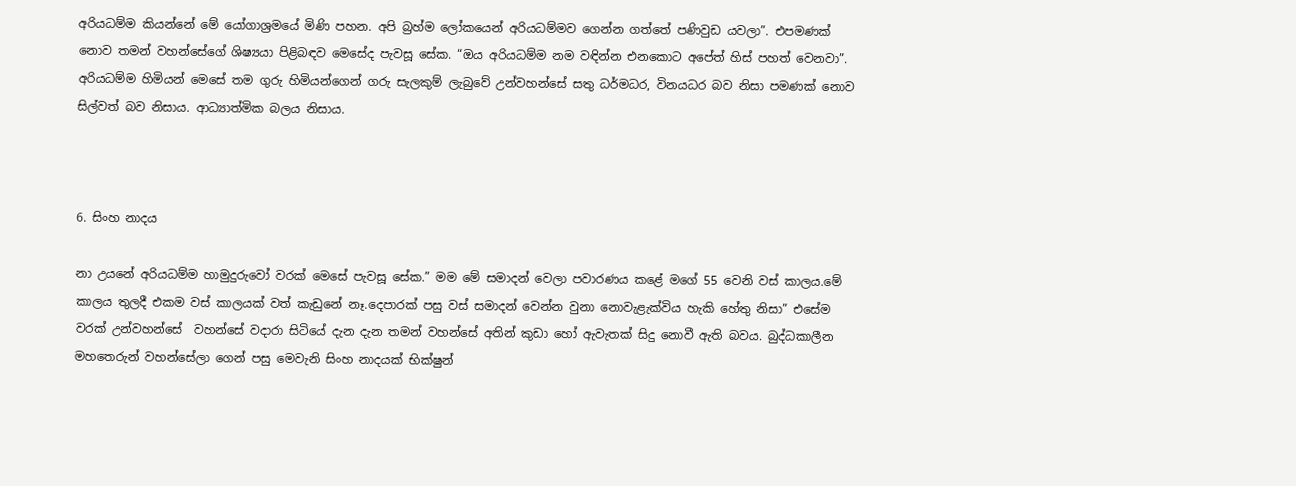අරියධම්ම කියන්නේ මේ යෝගාශ්‍රමයේ මිණි පහන. අපි බ්‍රහ්ම ලෝකයෙන් අරියධම්මව ගෙන්න ගත්තේ පණිවුඩ යවලා”. එපමණක් නොව තමන් වහන්සේගේ ශිෂ්‍යයා පිළිබඳව මෙසේද පැවසූ සේක. “ඔය අරියධම්ම නම වඳින්න එනකොට අපේත් හිස් පහත් වෙනවා”. අරියධම්ම හිමියන් මෙසේ තම ගුරු හිමියන්ගෙන් ගරු සැලකුම් ලැබුවේ උන්වහන්සේ සතු ධර්මධර, විනයධර බව නිසා පමණක් නොව සිල්වත් බව නිසාය. ආධ්‍යාත්මික බලය නිසාය.



6. සිංහ නාදය

නා උයනේ අරියධම්ම හාමුදුරුවෝ වරක් මෙසේ පැවසූ සේක.” මම මේ සමාදන් වෙලා පවාරණය කළේ මගේ 55 වෙනි වස් කාලය.මේ කාලය තුලදී එකම වස් කාලයක් වත් කැඩුනේ නෑ.දෙපාරක් පසු වස් සමාදන් වෙන්න වුනා නොවැළැක්විය හැකි හේතු නිසා” එසේම වරක් උන්වහන්සේ  වහන්සේ වදාරා සිටියේ දැන දැන තමන් වහන්සේ අතින් කුඩා හෝ ඇවැතක් සිදු නොවී ඇති බවය. බුද්ධකාලීන මහතෙරුන් වහන්සේලා ගෙන් පසු මෙවැනි සිංහ නාදයක් භික්ෂුන්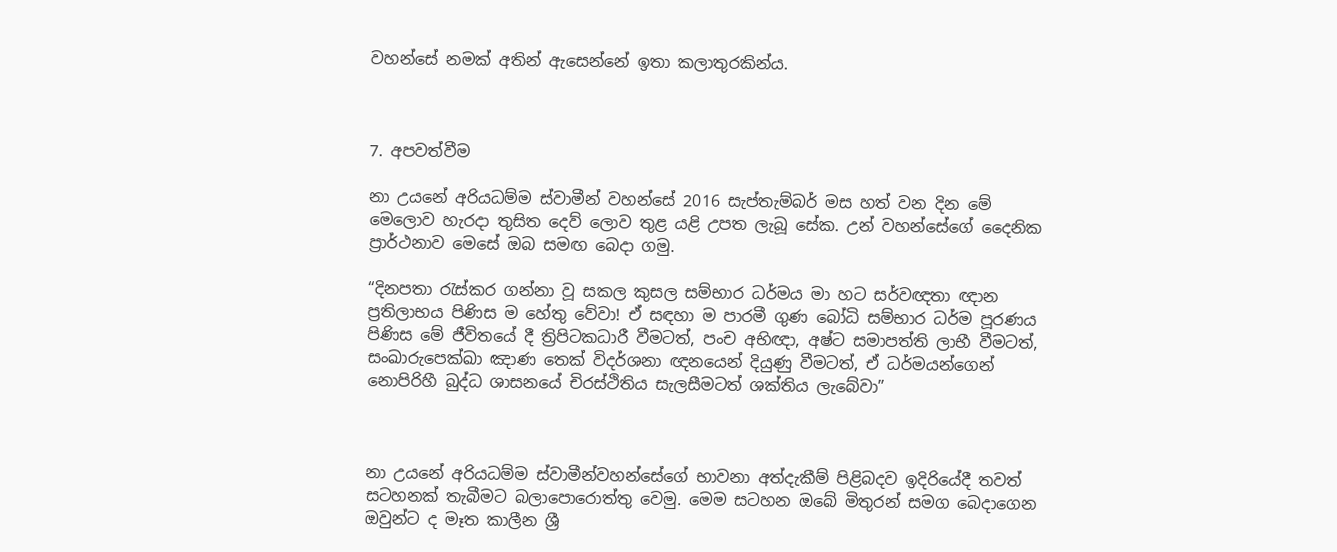වහන්සේ නමක් අතින් ඇසෙන්නේ ඉතා කලාතුරකින්ය.



7. අපවත්වීම

නා උයනේ අරියධම්ම ස්වාමීන් වහන්සේ 2016 සැප්තැම්බර් මස හත් වන දින මේ මෙලොව හැරදා තුසිත දෙව් ලොව තුළ යළි උපත ලැබූ සේක. උන් වහන්සේගේ දෛනික ප්‍රාර්ථනාව මෙසේ ඔබ සමඟ බෙදා ගමු.

“දිනපතා රැස්කර ගන්නා වූ සකල කුසල සම්භාර ධර්මය මා හට සර්වඥතා ඥාන ප්‍රතිලාභය පිණිස ම හේතු වේවා! ඒ සඳහා ම පාරමී ගුණ බෝධි සම්භාර ධර්ම පූරණය පිණිස මේ ජීවිතයේ දී ත්‍රිපිටකධාරී වීමටත්, පංච අභිඥා, අෂ්ට සමාපත්ති ලාභී වීමටත්, සංඛාරුපෙක්ඛා ඤාණ තෙක් විදර්ශනා ඥනයෙන් දියුණු වීමටත්, ඒ ධර්මයන්ගෙන් නොපිරිහී බුද්ධ ශාසනයේ චිරස්ථිතිය සැලසීමටත් ශක්තිය ලැබේවා”



නා උයනේ අරියධම්ම ස්වාමීන්වහන්සේගේ භාවනා අත්දැකීම් පිළිබදව ඉදිරියේදී තවත් සටහනක් තැබීමට බලාපොරොත්තු වෙමු. මෙම සටහන ඔබේ මිතුරන් සමග බෙදාගෙන ඔවුන්ට ද මෑත කාලීන ශ්‍රී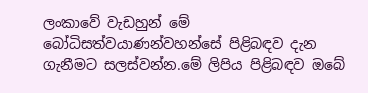ලංකාවේ වැඩහුන් මේ බෝධිසත්වයාණන්වහන්සේ පිළිබඳව දැන ගැනීමට සලස්වන්න.මේ ලිපිය පිළිබඳව ඔබේ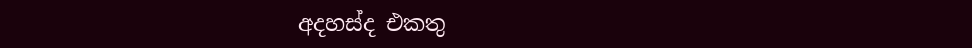අදහස්ද එකතු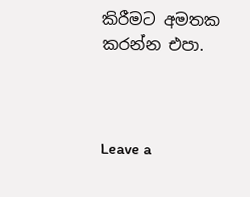කිරීමට අමතක කරන්න එපා.



Leave a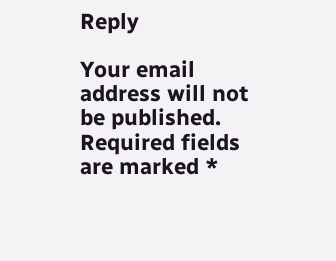Reply

Your email address will not be published. Required fields are marked *